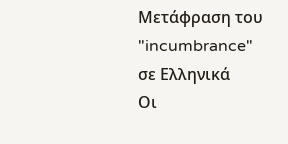Μετάφραση του "incumbrance" σε Ελληνικά
Οι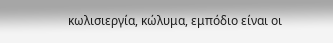κωλισιεργία, κώλυμα, εμπόδιο είναι οι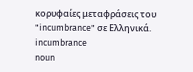κορυφαίες μεταφράσεις του "incumbrance" σε Ελληνικά.
incumbrance
noun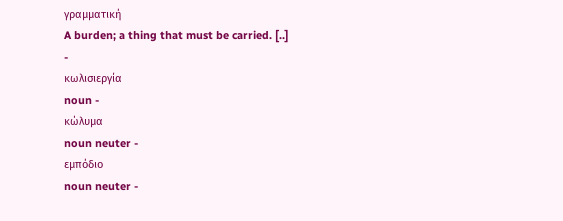γραμματική
A burden; a thing that must be carried. [..]
-
κωλισιεργία
noun -
κώλυμα
noun neuter -
εμπόδιο
noun neuter -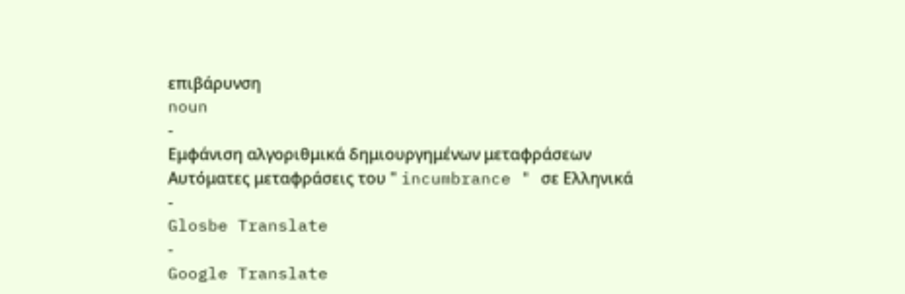επιβάρυνση
noun
-
Εμφάνιση αλγοριθμικά δημιουργημένων μεταφράσεων
Αυτόματες μεταφράσεις του " incumbrance " σε Ελληνικά
-
Glosbe Translate
-
Google Translate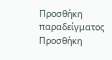Προσθήκη παραδείγματος
Προσθήκη